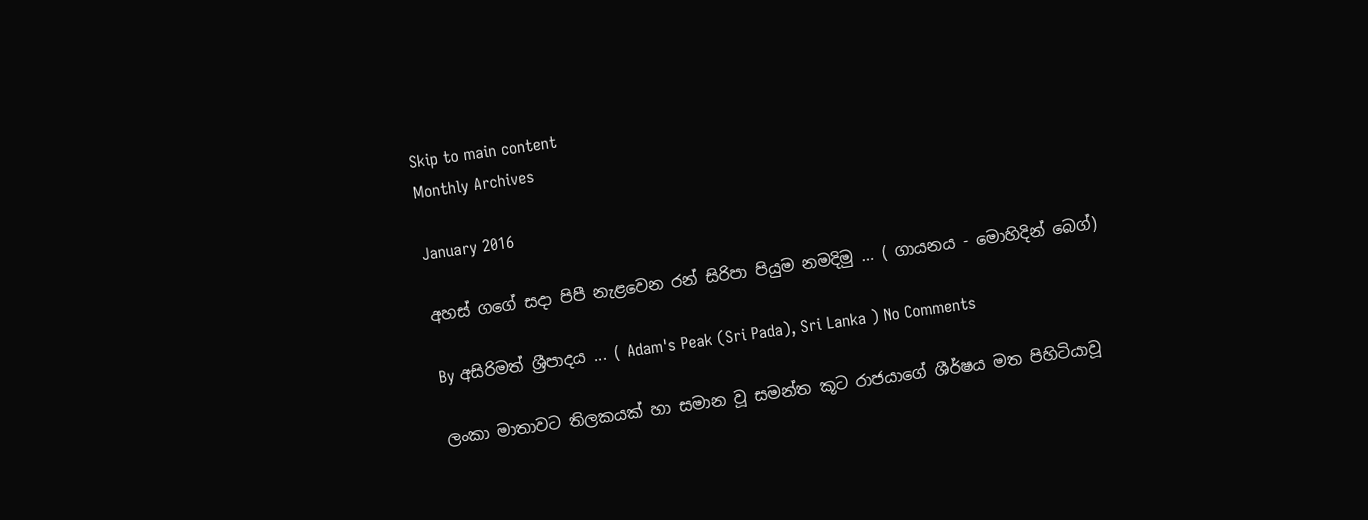Skip to main content
Monthly Archives

January 2016

අහස් ග‍ගේ සදා පිපී නැළ‍වෙන රන් සිරිපා පියුම නමදිමු … ( ගායනය ‍- මොහිදින් ‍බෙග්)

By අසිරිමත් ශ්‍රීපාදය ... ( Adam's Peak (Sri Pada), Sri Lanka ) No Comments

ලංකා මාතාවට තිලකයක් හා සමාන වූ සමන්ත කූට රාජයා‍ගේ ශීර්ෂය මත පිහිටියාවූ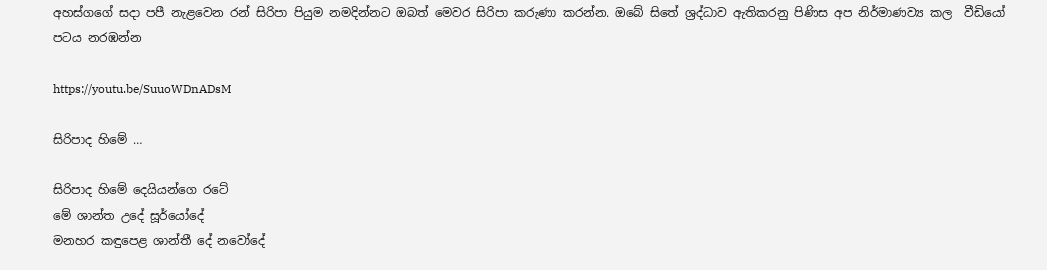අහස්ග‍ගේ සදා පපී නැළ‍වෙන රන් සිරිපා පියුම නමදින්නට ඔබත් ‍මෙවර සිරිපා කරුණා කරන්න. ඔ‍බේ සි‍තේ ශ්‍රද්ධාව ඇතිකරනු පිණිස අප නිර්මාණව්‍ය කල  වීඩි‍යෝ පටය නරඹන්න

https://youtu.be/SuuoWDnADsM

සිරිපාද හි‍මේ …

සිරිපාද හිමේ දෙයියන්ගෙ රටේ
මේ ශාන්ත උ‍දේ සූර්යෝදේ
මනහර කඳු‍පෙළ ශාන්තී දේ නවෝදේ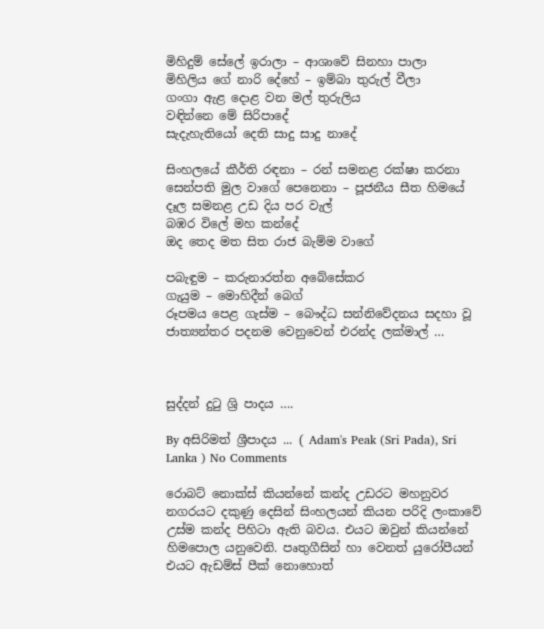මිහිදුම් සේ‍ලේ ඉරාලා – ආශාවේ සිනහා පාලා
මිහිලිය ගේ නාරි දේහේ – ඉම්බා තුරුල් වීලා
ගංගා ඇළ දොළ වන මල් තුරුලිය
වඳින්නෙ මේ සිරිපාදේ
සැදැහැතියෝ දෙති සාදු සාදු නාදේ

සිංහලයේ කීර්ති රඳනා – රන් සමනළ රක්ෂා කරනා
සෙන්පති මුල වාගේ පෙනෙනා – පූජනීය සීත හිමයේ
දෑල සමනළ උඩ දිය පර වැල්
බඹර විලේ මහ කන්දේ
ඔද තෙද මත සිත රාජ බැම්ම වාගේ

පබැඳුම – කරුනාරත්න අබේ‍සේකර
ගැයුම – මොහිදීන් බෙග්
රූපමය ‍පෙළ ගැස්ම – බෞද්ධ සන්නි‍වේදනය සදහා වූ ජාත්‍යන්තර පදනම ‍වෙනු‍වෙන් එරන්ද ලක්මාල් …



සුද්දන් දුටු ශ්‍රි පාදය ….

By අසිරිමත් ශ්‍රීපාදය ... ( Adam's Peak (Sri Pada), Sri Lanka ) No Comments

රොබට් නොක්ස් කියන්නේ කන්ද උඩරට මහනුවර නගරයට දකුණු දෙසින් සිංහලයන් කියන පරිදි ලංකාවේ උස්ම කන්ද පිහිටා ඇති බවය. එයට ඔවුන් කියන්නේ හිමපොල යනුවෙනි. පෘතුගීසින් හා වෙනත් යුරෝපීයන් එයට ඇඩම්ස් පීක් නොහොත්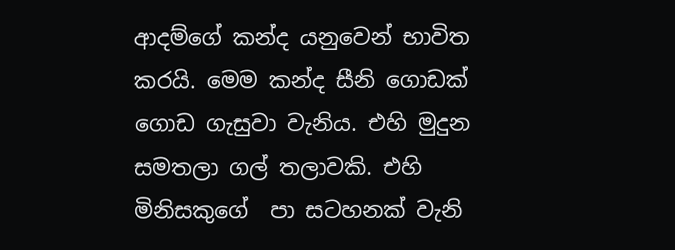ආදම්ගේ කන්ද යනුවෙන් භාවිත කරයි. මෙම කන්ද සීනි ගොඩක්  ගොඩ ගැසුවා වැනිය. එහි මුදුන සමතලා ගල් තලාවකි. එහි මිනිසකුගේ  පා සටහනක් වැනි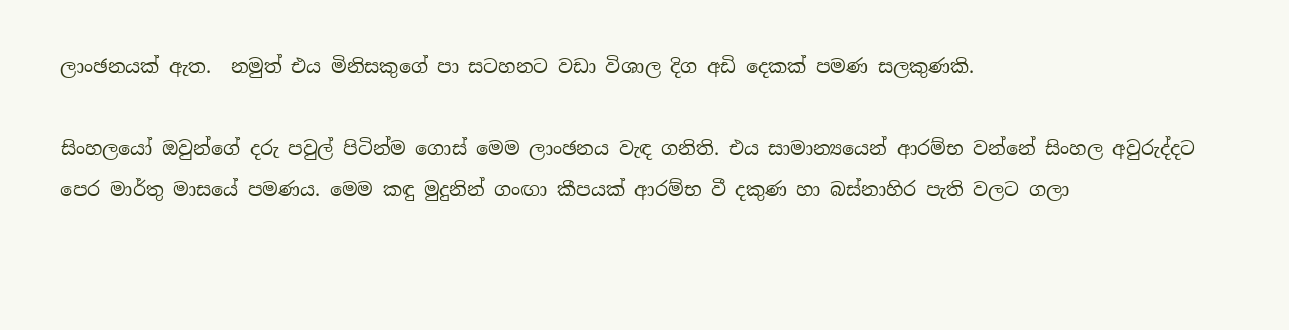ලාංඡනයක් ඇත.  නමුත් එය මිනිසකුගේ පා සටහනට වඩා විශාල දිග අඩි දෙකක් පමණ සලකුණකි.

සිංහලයෝ ඔවුන්ගේ දරු පවුල් පිටින්ම ගොස් මෙම ලාංඡනය වැඳ ගනිති. එය සාමාන්‍යයෙන් ආරම්භ වන්නේ සිංහල අවුරුද්දට පෙර මාර්තු මාසයේ පමණය. මෙම කඳු මුදුනින් ගංඟා කීපයක් ආරම්භ වී දකුණ හා බස්නාහිර පැති වලට ගලා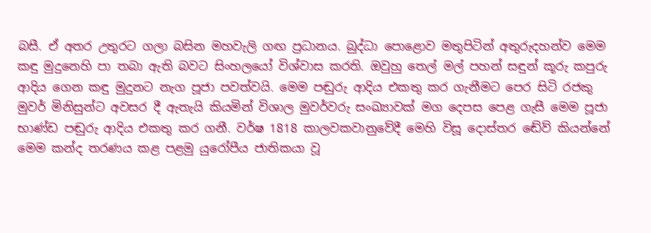බසී. ඒ අතර උතුරට ගලා බසින මහවැලි ගඟ ප්‍රධානය. බුද්ධා පොළොව මතුපිටින් අතුරුදහන්ව මෙම කඳු මුදුනෙහි පා තබා ඇති බවට සිංහලයෝ විශ්වාස කරති. ඔවුහු තෙල් මල් පහන් සඳුන් කූරු කපුරු ආදිය ගෙන කඳු මුදුනට නැග පූජා පවත්වයි. මෙම පඬුරු ආදිය එකතු කර ගැනීමට පෙර සිටි රජකු මුවර් මිනිසුන්ට අවසර දී ඇතැයි කියමින් විශාල මුවර්වරු සංඛ්‍යාවක් මග දෙපස පෙළ ගැසී මෙම පූජා භාණ්ඩ පඬුරු ආදිය එකතු කර ගනී. වර්ෂ 1818 කාලවකවානුවේදී මෙහි විසූ දොස්තර ඬේව් කියන්නේ මෙම කන්ද තරණය කළ පළමු යුරෝපීය ජාතිකයා වූ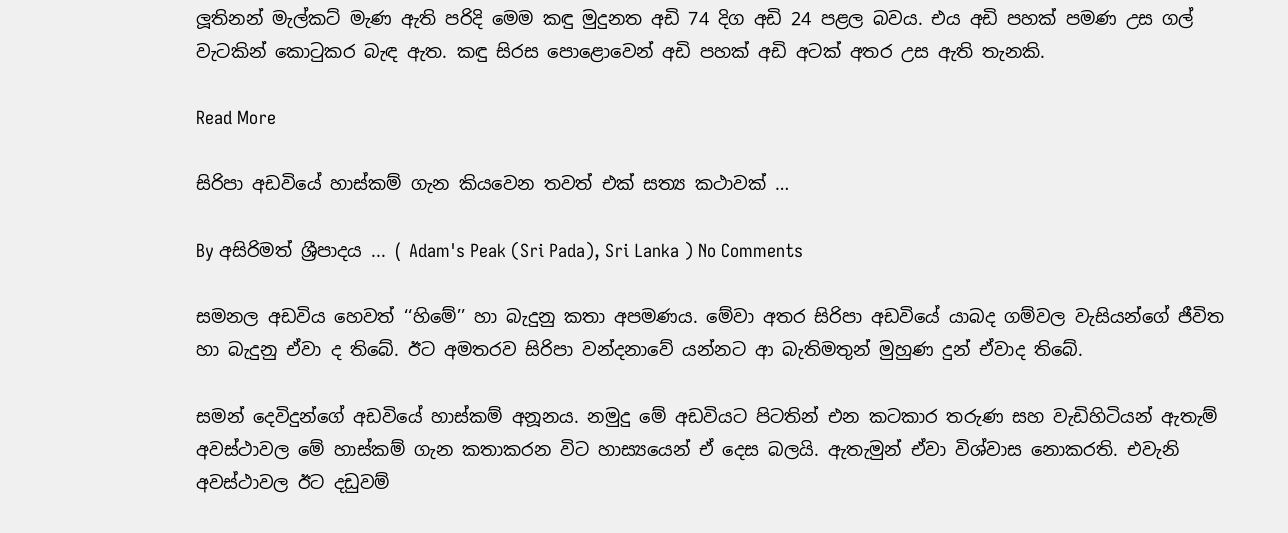ලූතිනන් මැල්කට් මැණ ඇති පරිදි මෙම කඳු මුදුනත අඩි 74 දිග අඩි 24 පළල බවය. එය අඩි පහක් පමණ උස ගල් වැටකින් කොටුකර බැඳ ඇත. කඳු සිරස පොළොවෙන් අඩි පහක් අඩි අටක් අතර උස ඇති තැනකි.

Read More

සිරිපා අඩවි‍යේ හාස්කම් ගැන කිය‍වෙන තවත් එක් සත්‍ය කථාවක් …

By අසිරිමත් ශ්‍රීපාදය ... ( Adam's Peak (Sri Pada), Sri Lanka ) No Comments

සමනල අඩවිය හෙවත් ‘‘හිමේ’’ හා බැදුනු කතා අපමණය. මේවා අතර සිරිපා අඩවියේ යාබද ගම්වල වැසියන්ගේ ජීවිත හා බැදුනු ඒවා ද තිබේ. ඊට අමතරව සිරිපා වන්දනාවේ යන්නට ආ බැතිමතුන් මුහුණ දුන් ඒවාද තිබේ.

සමන් දෙවිදුන්ගේ අඩවියේ හාස්කම් අනූනය. නමුදු මේ අඩවියට පිටතින් එන කටකාර තරුණ සහ වැඩිහිටියන් ඇතැම් අවස්ථාවල මේ හාස්කම් ගැන කතාකරන විට හාස්‍යයෙන් ඒ දෙස බලයි. ඇතැමුන් ඒවා විශ්වාස නොකරති. එවැනි අවස්ථාවල ඊට දඩුවම්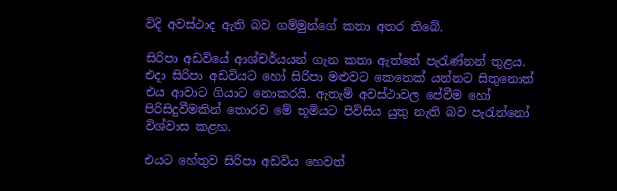විදි අවස්ථාද ඇති බව ගම්මුන්ගේ කතා අතර තිබේ.

සිරිපා අඩවියේ ආශ්චර්යයන් ගැන කතා ඇත්තේ පැරැණ්නන් තුළය. එදා සිරිපා අඩවියට හෝ සිරිපා මළුවට කෙනෙක් යන්නට සිතුනොත් එය ආවාට ගියාට නොකරයි. ඇතැම් අවස්ථාවල පේවීම හෝ පිරිසිදුවීමකින් තොරව මේ භූමියට පිවිසිය යුතු නැති බව පැරැන්නෝ විශ්වාස කළහ.

එයට හේතුව සිරිපා අඩවිය හෙවත්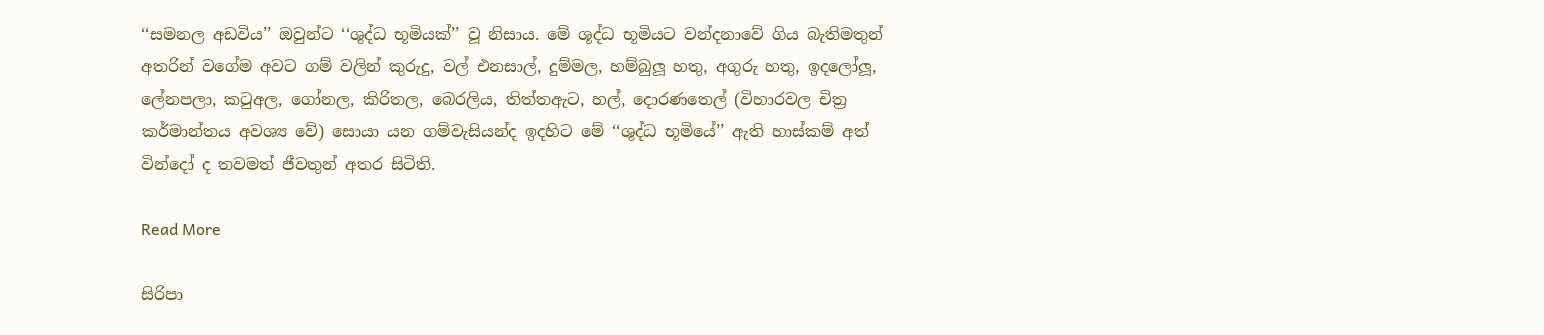‘‘සමනල අඩවිය’’ ඔවුන්ට ‘‘ශුද්ධ භූමියක්’’ වූ නිසාය. මේ ශූද්ධ භූමියට වන්දනාවේ ගිය බැතිමතුන් අතරින් වගේම අවට ගම් වලින් කුරුදු, වල් එනසාල්, දුම්මල, හම්බුලූ හතු, අගුරු හතු, ඉදලෝලූ, ලේනපලා, කටුඅල, ගෝනල, කිරිතල, බෙරලිය, තිත්තඇට, හල්, දොරණතෙල් (විහාරවල චිත්‍ර කර්මාන්තය අවශ්‍ය වේ) සොයා යන ගම්වැසියන්ද ඉදහිට මේ ‘‘ශුද්ධ භූමියේ’’ ඇති හාස්කම් අත් වින්දෝ ද තවමත් ජීවතුන් අතර සිටිති.

Read More

සිරිපා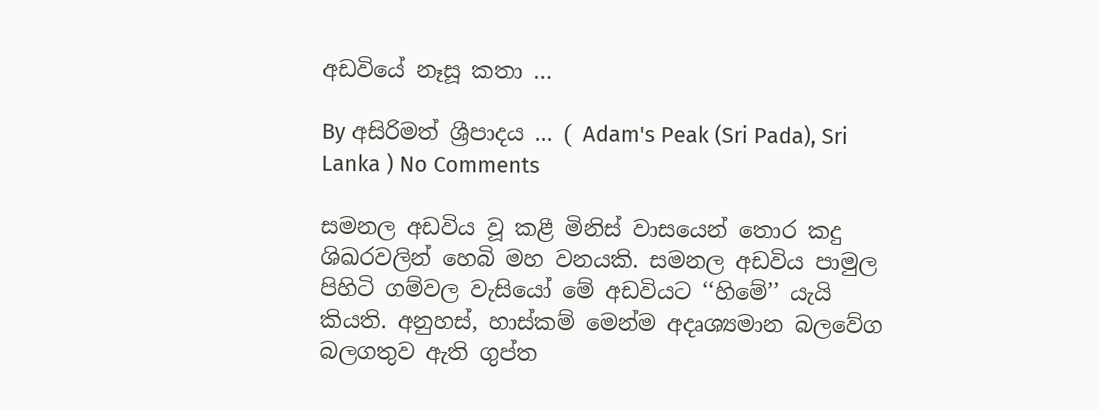අඩවියේ නෑසූ කතා …

By අසිරිමත් ශ්‍රීපාදය ... ( Adam's Peak (Sri Pada), Sri Lanka ) No Comments

සමනල අඩවිය වූ කළී මිනිස් වාසයෙන් තොර කදු ශිඛරවලින් හෙබි මහ වනයකි. සමනල අඩවිය පාමුල පිහිටි ගම්වල වැසියෝ මේ අඩවියට ‘‘හිමේ’’ යැයි කියති. අනුහස්, හාස්කම් මෙන්ම අදෘශ්‍යමාන බලවේග බලගතුව ඇති ගුප්ත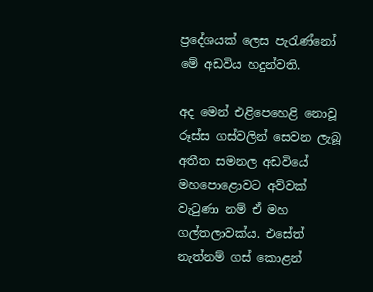ප්‍රදේශයක් ලෙස පැරැණ්නෝ මේ අඩවිය හදුන්වති.

අද මෙන් එළිපෙහෙළි නොවූ රූස්ස ගස්වලින් සෙවන ලැබූ අතීත සමනල අඩවියේ මහපොළොවට අව්වක් වැටුණා නම් ඒ මහ ගල්තලාවක්ය. එසේත් නැත්නම් ගස් කොළන්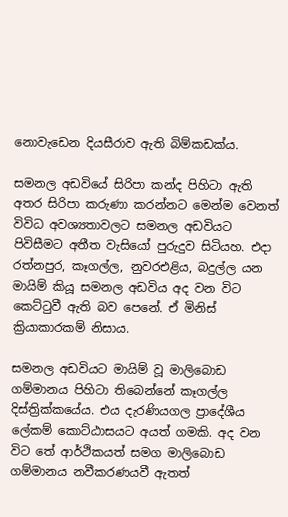නොවැඩෙන දියසීරාව ඇති බිම්කඩක්ය.

සමනල අඩවියේ සිරිපා කන්ද පිහිටා ඇති අතර සිරිපා කරුණා කරන්නට මෙන්ම වෙනත් විවිධ අවශ්‍යතාවලට සමනල අඩවියට පිවිසීමට අතීත වැසියෝ පුරුදුව සිටියහ. එදා රත්නපුර, කෑගල්ල, නුවරඑළිය, බදුල්ල යන මායිම් කියූ සමනල අඩවිය අද වන විට කෙට්ටුවී ඇති බව පෙනේ. ඒ මිනිස් ක්‍රියාකාරකම් නිසාය.

සමනල අඩවියට මායිම් වූ මාලිබොඩ ගම්මානය පිහිටා තිබෙන්නේ කෑගල්ල දිස්ත්‍රික්කයේය. එය දැරණියගල ප්‍රාදේශීය ලේකම් කොට්ඨාසයට අයත් ගමකි. අද වන විට තේ ආර්ථිකයත් සමග මාලිබොඩ ගම්මානය නවීකරණයවී ඇතත්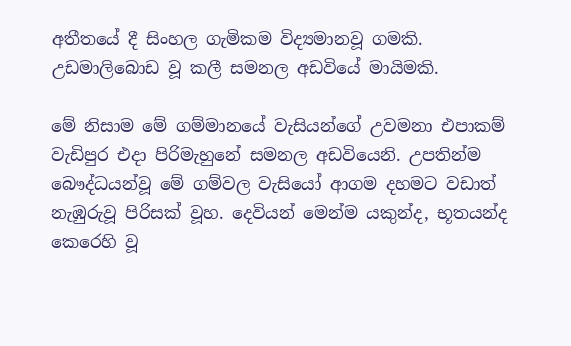අතීතයේ දී සිංහල ගැමිකම විද්‍යමානවූ ගමකි. උඩමාලිබොඩ වූ කලී සමනල අඩවියේ මායිමකි.

මේ නිසාම මේ ගම්මානයේ වැසියන්ගේ උවමනා එපාකම් වැඩිපුර එදා පිරිමැහුනේ සමනල අඩවියෙනි. උපතින්ම බෞද්ධයන්වූ මේ ගම්වල වැසියෝ ආගම දහමට වඩාත් නැඹුරුවූ පිරිසක් වූහ. දෙවියන් මෙන්ම යකුන්ද, භූතයන්ද කෙරෙහි වූ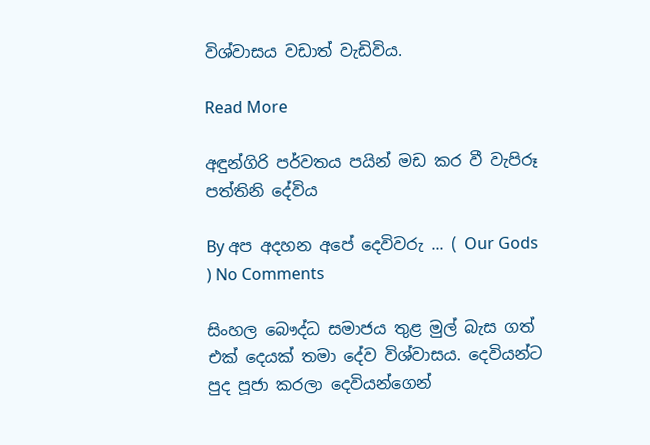විශ්වාසය වඩාත් වැඩිවිය.

Read More

අඳුන්ගිරි පර්වතය පයින් මඩ කර වී වැපිරූ පත්තිනි දේවිය

By අප අදහන අ‍පේ ‍දෙවිවරු ... ( Our Gods ) No Comments

සිංහල බෞද්ධ සමාජය තුළ මුල් බැස ගත් එක්‌ දෙයක්‌ තමා දේව විශ්වාසය. දෙවියන්ට පුද පූජා කරලා දෙවියන්ගෙන්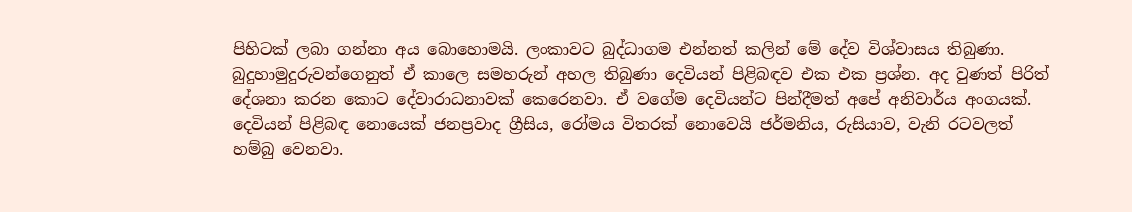පිහිටක්‌ ලබා ගන්නා අය බොහොමයි. ලංකාවට බුද්ධාගම එන්නත් කලින් මේ දේව විශ්වාසය තිබුණා. බුදුහාමුදුරුවන්ගෙනුත් ඒ කාලෙ සමහරුන් අහල තිබුණා දෙවියන් පිළිබඳව එක එක ප්‍රශ්න. අද වුණත් පිරිත් දේශනා කරන කොට දේවාරාධනාවක්‌ කෙරෙනවා. ඒ වගේම දෙවියන්ට පින්දීමත් අපේ අනිවාර්ය අංගයක්‌. දෙවියන් පිළිබඳ නොයෙක්‌ ජනප්‍රවාද ග්‍රීසිය, රෝමය විතරක්‌ නොවෙයි ජර්මනිය, රුසියාව, වැනි රටවලත් හම්බු වෙනවා.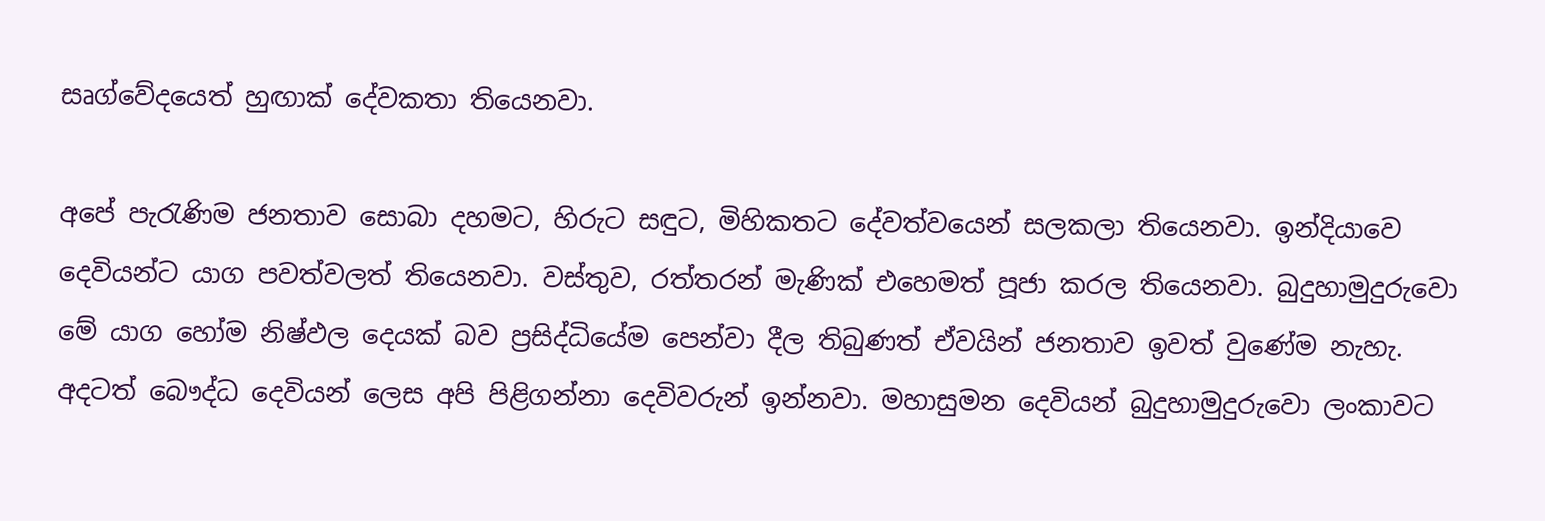සෘග්වේදයෙත් හුඟාක්‌ දේවකතා තියෙනවා.

අපේ පැරැණිම ජනතාව සොබා දහමට, හිරුට සඳුට, මිහිකතට දේවත්වයෙන් සලකලා තියෙනවා. ඉන්දියාවෙ දෙවියන්ට යාග පවත්වලත් තියෙනවා. වස්‌තුව, රත්තරන් මැණික්‌ එහෙමත් පූජා කරල තියෙනවා. බුදුහාමුදුරුවො මේ යාග හෝම නිෂ්ඵල දෙයක්‌ බව ප්‍රසිද්ධියේම පෙන්වා දීල තිබුණත් ඒවයින් ජනතාව ඉවත් වුණේම නැහැ. අදටත් බෞද්ධ දෙවියන් ලෙස අපි පිළිගන්නා දෙවිවරුන් ඉන්නවා. මහාසුමන දෙවියන් බුදුහාමුදුරුවො ලංකාවට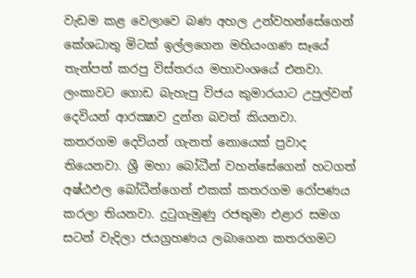වැඩම කළ වෙලාවෙ බණ අහල උන්වහන්සේගෙන් කේශධාතු මිටක්‌ ඉල්ලගෙන මහියංගණ සෑයේ තැන්පත් කරපු විස්‌තරය මහාවංශයේ එනවා. ලංකාවට ගොඩ බැහැපු විජය කුමාරයාට උපුල්වන් දෙවියන් ආරක්‍ෂාව දුන්න බවත් කියනවා. කතරගම දෙවියන් ගැනත් නොයෙක්‌ ප්‍රවාද තියෙනවා. ශ්‍රී මහා බෝධීන් වහන්සේගෙන් හටගත් අෂ්ඨඵල බෝධීන්ගෙන් එකක්‌ කතරගම රෝපණය කරලා තියනවා. දුටුගැමුණු රජතුමා එළාර සමග සටන් වැදිලා ජයග්‍රහණය ලබාගෙන කතරගමට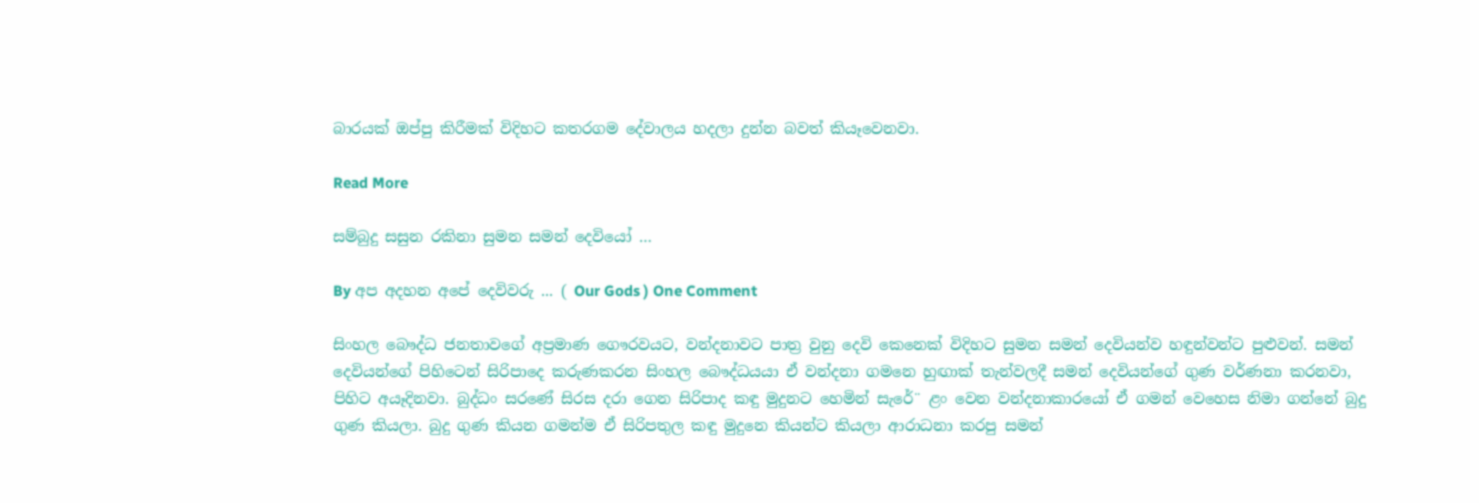බාරයක්‌ ඔප්පු කිරීමක්‌ විදිහට කතරගම දේවාලය හදලා දුන්න බවත් කියෑවෙනවා.

Read More

සම්බුදු සසුන රකිනා සුමන සමන් දෙවියෝ …

By අප අදහන අ‍පේ ‍දෙවිවරු ... ( Our Gods ) One Comment

සිංහල බෞද්ධ ජනතාවගේ අප්‍රමාණ ගෞරවයට, වන්දනාවට පාත්‍ර වුනු දෙවි කෙනෙක්‌ විදිහට සුමන සමන් දෙවියන්ව හඳුන්වන්ට පුළුවන්. සමන් දෙවියන්ගේ පිහිටෙන් සිරිපාදෙ කරුණකරන සිංහල බෞද්ධයයා ඒ වන්දනා ගමනෙ හුඟාක්‌ තැන්වලදී සමන් දෙවියන්ගේ ගුණ වර්ණනා ක‍රනවා, පිහිට අයෑදිනවා. බුද්ධං සරණේ සිරස දරා ගෙන සිරිපාද කඳු මුදුනට හෙමින් සැරේ¨ ළං වෙන වන්දනාකාරයෝ ඒ ගමන් වෙහෙස නිමා ගන්නේ බුදු ගුණ කියලා. බුදු ගුණ කියන ගමන්ම ඒ සිරිපතුල කඳු මුදුනෙ කියන්ට කියලා ආරාධනා කරපු සමන්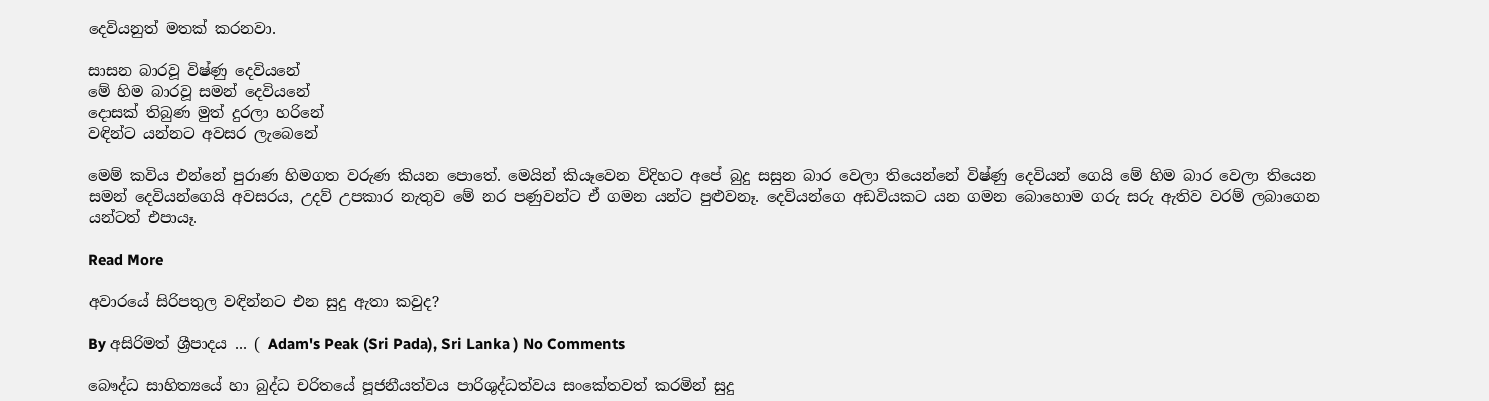දෙවියනුත් මතක්‌ කරනවා.

සාසන බාරවූ විෂ්ණු දෙවියනේ
මේ හිම බාරවූ සමන් දෙවියනේ
දොසක්‌ තිබුණ මුත් දුරලා හරිනේ
වඳින්ට යන්නට අවසර ලැබෙනේ

මෙම් කවිය එන්නේ පුරාණ හිමගත වරුණ කියන පොතේ. මෙයින් කියෑවෙන විදිහට අපේ බුදු සසුන බාර වෙලා තියෙන්නේ විෂ්ණු දෙවියන් ගෙයි මේ හිම බාර වෙලා තියෙන සමන් දෙවියන්ගෙයි අවසරය, උදව් උපකාර නැතුව මේ නර පණුවන්ට ඒ ගමන යන්ට පුළුවනෑ. දෙවියන්ගෙ අඩවියකට යන ගමන බොහොම ගරු සරු ඇතිව වරම් ලබාගෙන යන්ටත් එපායෑ.

Read More

අවාරයේ සිරිපතුල වඳින්නට එන සුදු ඇතා කවුද?

By අසිරිමත් ශ්‍රීපාදය ... ( Adam's Peak (Sri Pada), Sri Lanka ) No Comments

බෞද්ධ සාහිත්‍යයේ හා බුද්ධ චරිතයේ පූජනීයත්වය පාරිශුද්ධත්වය සංකේතවත් කරමින් සුදු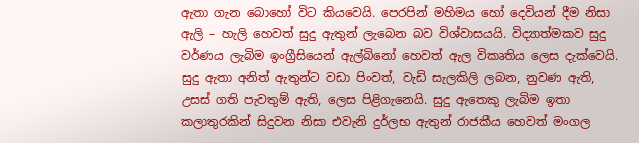ඇතා ගැන බොහෝ විට කියවෙයි. පෙරපින් මහිමය හෝ දෙවියන් දීම නිසා ඇලි – හැලි හෙවත් සුදු ඇතුන් ලැබෙන බව විශ්වාසයයි. විද්‍යාත්මකව සුදු වර්ණය ලැබිම ඉංග්‍රීසියෙන් ඇල්බිනෝ හෙවත් ඇල විකෘතිය ලෙස දැක්වෙයි. සුදු ඇතා අනිත් ඇතුන්ට වඩා පිංවත්, වැඩි සැලකිලි ලබන, නුවණ ඇති, උසස් ගති පැවතුම් ඇති, ලෙස පිළිගැනෙයි. සුදු ඇතෙකු ලැබිම ඉතා කලාතුරකින් සිදුවන නිසා එවැනි දුර්ලභ ඇතුන් රාජකීය හෙවත් මංගල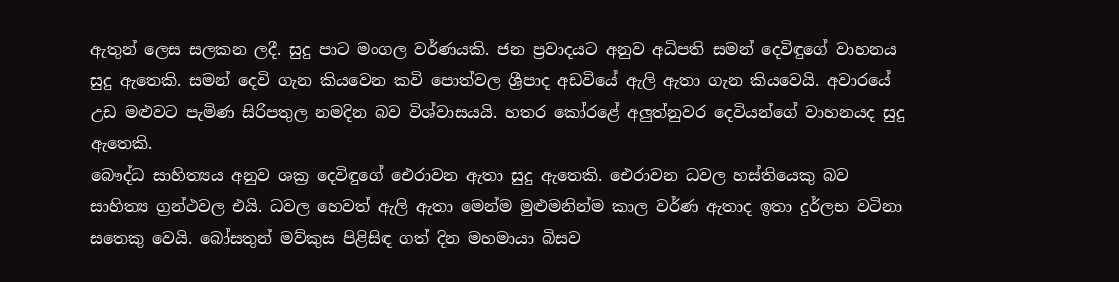ඇතුන් ලෙස සලකන ලදී. සුදු පාට මංගල වර්ණයකි. ජන ප්‍රවාදයට අනුව අධිපති සමන් දෙවිඳුගේ වාහනය සුදු ඇතෙකි. සමන් දෙවි ගැන කියවෙන කවි ‍පොත්වල ශ්‍රීපාද අඩවියේ ඇලි ඇතා ගැන කියවෙයි. අවාරයේ උඩ මළුවට පැමිණ සිරිපතුල නමදින බව විශ්වාසයයි. හතර කෝරළේ අලුත්නුවර දෙවියන්ගේ වාහනයද සුදු ඇතෙකි.
බෞද්ධ සාහිත්‍යය අනුව ශක්‍ර දෙවිඳුගේ ඓරාවන ඇතා සුදු ඇතෙකි. ඓරාවන ධවල හස්තියෙකු බව සාහිත්‍ය ග්‍රන්ථවල එයි. ධවල හෙවත් ඇලි ඇතා මෙන්ම මුළුමනින්ම කාල වර්ණ ඇතාද ඉතා දුර්ලභ වටිනා සතෙකු වෙයි. බෝසතුන් මව්කුස පිළිසිඳ ගත් දින මහමායා බිසව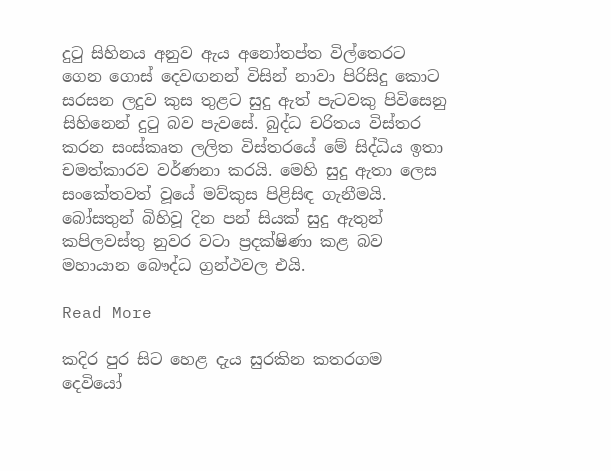දුටු සිහිනය අනුව ඇය අනෝතප්ත විල්තෙරට ගෙන ගොස් දෙවඟනන් විසින් නාවා පිරිසිදු කොට සරසන ලදුව කුස තුළට සුදු ඇත් පැටවකු පිවිසෙනු සිහිනෙන් දුටු බව පැවසේ. බුද්ධ චරිතය විස්තර කරන සංස්කෘත ලලිත විස්තරයේ මේ සිද්ධිය ඉතා චමත්කාරව වර්ණනා කරයි. මෙහි සුදු ඇතා ලෙස සංකේතවත් වූයේ මව්කුස පිළිසිඳ ගැනීමයි. බෝසතුන් බිහිවූ දින පන් සියක් සුදු ඇතුන් කපිලවස්තු නුවර වටා ප්‍රදක්ෂිණා කළ බව මහායාන බෞද්ධ ග්‍රන්ථවල එයි.

Read More

කදිර පුර සිට හෙළ දැය සුරකින කතරගම දෙවියෝ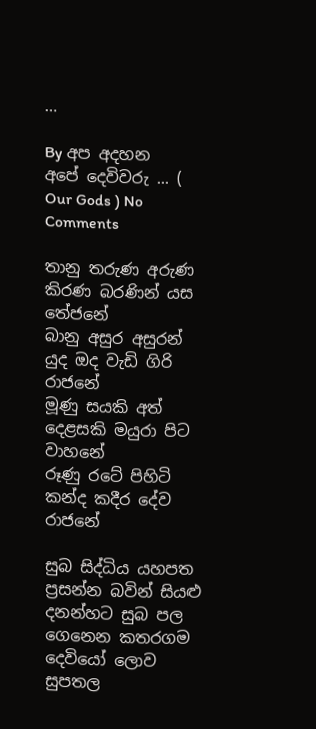…

By අප අදහන අ‍පේ ‍දෙවිවරු ... ( Our Gods ) No Comments

තානු තරුණ අරුණ කිරණ බරණින් යස         තේජනේ
බානු අසුර අසුරන් යුද ඔද වැඩි ගිරි                    රාජනේ
මූණු සයකි අත් දෙළසකි මයුරා පිට                   වාහනේ
රූණු රටේ පිහිටි කන්ද කදීර දේව                     රාජනේ

සුබ සිද්ධිය යහපත ප්‍රසන්න බවින් සියළු දනන්හට සුබ පල ගෙනෙන කතරගම දෙවියෝ ලොව සුපතල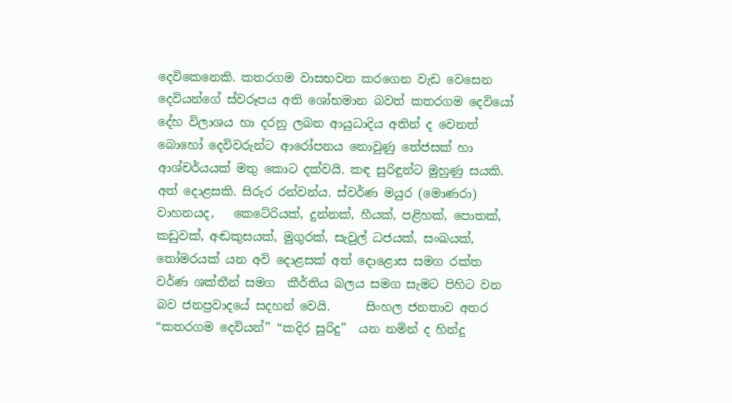දෙවිකෙනෙකි. කතරගම වාසභවන කරගෙන වැඩ වෙසෙන දෙවියන්ගේ ස්වරූපය අති ශෝභමාන බවත් කතරගම දෙවියෝ දේහ විලාශය හා දරනු ලබන ආයුධාදිය අතින් ද වෙනත් බොහෝ දෙවිවරුන්ට ආරෝපනය නොවුණු තේජසක්‌ හා ආශ්චර්යයක්‌ මතු කොට දක්‌වයි. කඳ සුරිඳුන්ට මුහුණු සයකි. අත් දොළසකි. සිරුර රන්වන්ය. ස්වර්ණ මයුර (මොණරා) වාහනයද‌,   කෙටේරියක්‌, දුන්නක්‌, හීයක්‌, පළිහක්‌, පොතක්‌, කඩුවක්‌, අඬකුසයක්‌, මුගුරක්‌, සැවුල් ධජයක්‌, සංඛයක්‌, තෝමරයක්‌ යන අවි දොළසක්‌ අත් දොළොස සමග රක්ත වර්ණ ශක්තීන් සමග  කීර්තිය බලය සමග සැමට පිහිට වන බව ජනප්‍රවාදයේ සදහන් වෙයි.      සිංහල ජනතාව අතර “කතරගම දෙවියන්” “කදිර සුරිදු”  යන නමින් ද හින්දු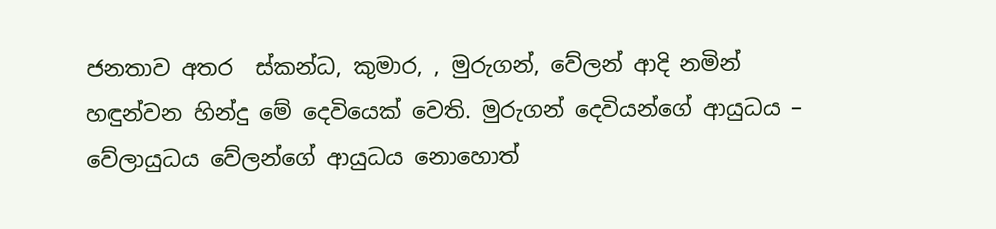ජනතාව අතර  ස්කන්ධ, කුමාර, , මුරුගන්, වේලන් ආදි නමින් හඳුන්වන හින්දු මේ දෙවියෙක් වෙති. මුරුගන් දෙවියන්ගේ ආයුධය – වේලායුධය වේලන්ගේ ආයුධය නොහොත්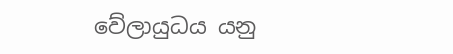වේලායුධය යනු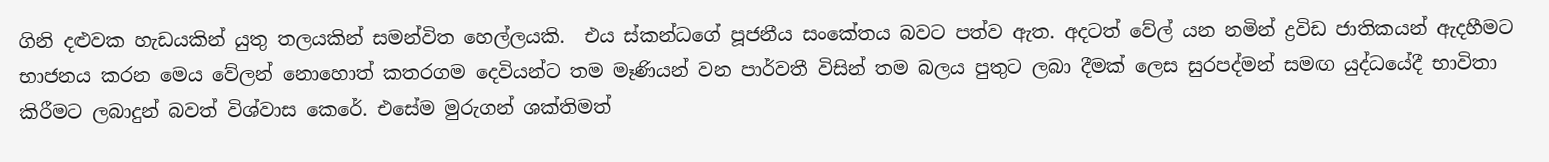ගිනි දළුවක හැඩයකින් යුතු තලයකින් සමන්විත හෙල්ලයකි.  එය ස්කන්ධගේ පූජනීය සංකේතය බවට පත්ව ඇත. අදටත් වේල් යන නමින් ‍ද්‍රවිඩ ජාතිකයන් ඇදහීමට භාජනය කරන මෙය වේලන් නොහොත් කතරගම දෙවියන්ට තම මෑණියන් වන පාර්වතී විසින් තම බලය පුතුට ලබා දීමක් ලෙස සුරපද්මන් සමඟ යුද්ධයේදී භාවිතා කිරීමට ලබාදුන් බවත් ‍විශ්වාස කෙරේ. එසේම මුරුගන් ශක්තිමත්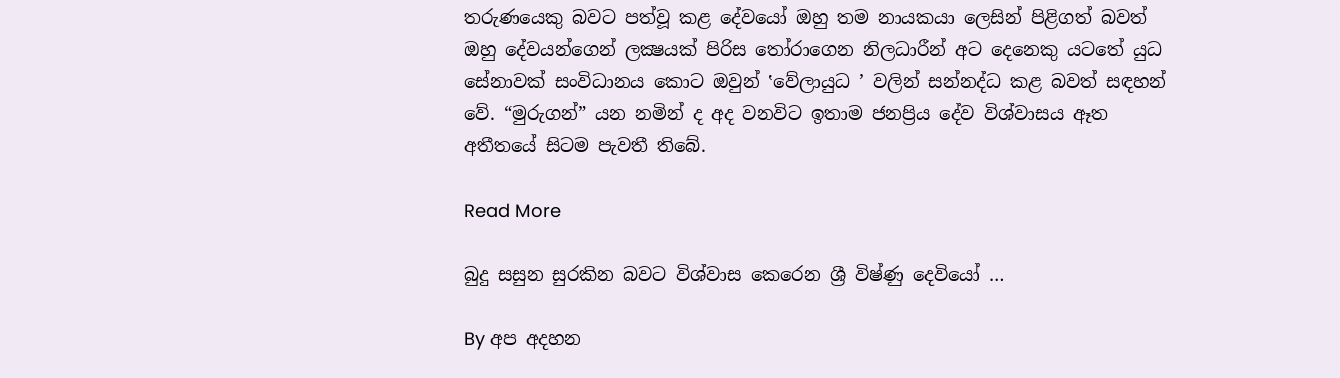තරුණයෙකු බවට පත්වූ කළ දේවයෝ ඔහු තම නායකයා ලෙසින් පිළිගත් බවත් ඔහු දේවයන්ගෙන් ලක්‍ෂයක් පිරිස තෝරාගෙන නිලධාරීන් අට දෙනෙකු යටතේ යුධ සේනාවක් සංවිධානය කොට ඔවුන් ‛වේලායුධ ’ වලින් සන්නද්ධ කළ බවත් සඳහන් වේ. “මුරුගන්” යන නමින් ද අද වනවිට ඉතාම ජනප්‍රිය දේව විශ්වාසය ඈත අතීතයේ සිටම පැවතී තිබේ.

Read More

බුදු සසුන සුරකින බවට විශ්වාස කෙරෙන ශ්‍රී විෂ්ණු දෙවියෝ …

By අප අදහන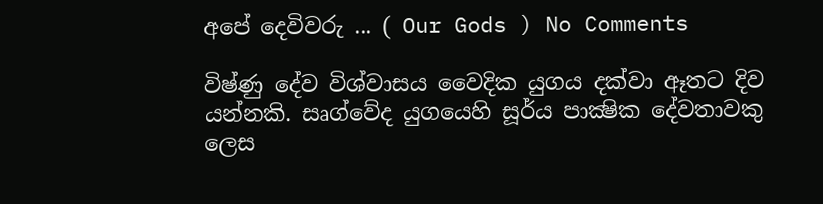අ‍පේ ‍දෙවිවරු ... ( Our Gods ) No Comments

විෂ්ණු දේව විශ්වාසය වෛදික යුගය දක්‌වා ඈතට දිව යන්නකි. සෘග්වේද යුගයෙහි සූර්ය පාක්‍ෂික දේවතාවකු ලෙස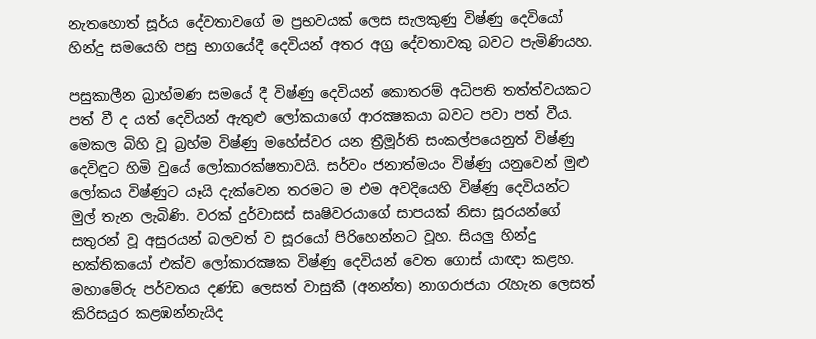නැතහොත් සූර්ය දේවතාවගේ ම ප්‍රභවයක්‌ ලෙස සැලකුණු විෂ්ණු දෙවියෝ හින්දු සමයෙහි පසු භාගයේදී දෙවියන් අතර අග්‍ර දේවතාවකු බවට පැමිණියහ.

පසුකාලීන බ්‍රාහ්මණ සමයේ දී විෂ්ණු දෙවියන් කොතරම් අධිපති තත්ත්වයකට පත් වී ද යත් දෙවියන් ඇතුළු ලෝකයාගේ ආරක්‍ෂකයා බවට පවා පත් වීය. මෙකල බිහි වූ බ්‍රහ්ම විෂ්ණු මහේස්‌වර යන ත්‍රීමූර්ති සංකල්පයෙනුත් විෂ්ණු දෙවිඳුට හිමි වුයේ ලෝකාරක්‌ෂතාවයි. සර්වං ජනාත්මයං විෂ්ණු යනුවෙන් මුළු ලෝකය විෂ්ණුට යෑයි දැක්‌වෙන තරමට ම එම අවදියෙහි විෂ්ණු දෙවියන්ට මුල් තැන ලැබිණි. වරක්‌ දුර්වාසස්‌ සෘෂිවරයාගේ සාපයක්‌ නිසා සූරයන්ගේ සතුරන් වූ අසුරයන් බලවත් ව සූරයෝ පිරිහෙන්නට වූහ. සියලු හින්දු භක්‌තිකයෝ එක්‌ව ලෝකාරක්‍ෂක විෂ්ණු දෙවියන් වෙත ගොස්‌ යාඥා කළහ. මහාමේරු පර්වතය දණ්‌ඩ ලෙසත් වාසුකී (අනන්ත) නාගරාජයා රැහැන ලෙසත් කිරිසයුර කළඹන්නැයිද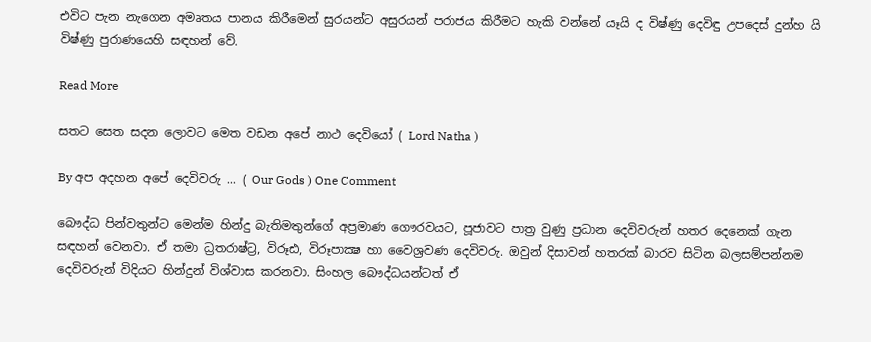එවිට පැන නැගෙන අමෘතය පානය කිරීමෙන් සුරයන්ට අසුරයන් පරාජය කිරීමට හැකි වන්නේ යෑයි ද විෂ්ණු දෙවිඳු උපදෙස්‌ දුන්හ යි විෂ්ණු පුරාණයෙහි සඳහන් වේ.

Read More

සතට සෙත සදන ලොවට මෙත වඩන අපේ නාථ දෙවියෝ ( Lord Natha )

By අප අදහන අ‍පේ ‍දෙවිවරු ... ( Our Gods ) One Comment

බෞද්ධ පින්වතුන්ට ‍මෙන්ම හින්දු බැතිමතුන්ගේ අප්‍රමාණ ගෞරවයට, පූජාවට පාත්‍ර වුණු ප්‍රධාන දෙවිවරුන් හතර දෙනෙක්‌ ගැන සඳහන් වෙනවා. ඒ තමා ධ්‍රතරාෂ්ට්‍ර, විරූඪ, විරූපාක්‍ෂ හා වෛශ්‍රවණ දෙවිවරු. ඔවුන් දිසාවන් හතරක්‌ බාරව සිටින බලසම්පන්නම දෙවිවරුන් විදියට හින්දුන් විශ්වාස කරනවා. සිංහල බෞද්ධයන්ටත් ඒ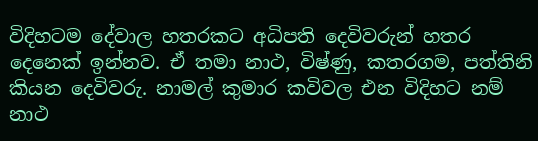විදිහටම දේවාල හතරකට අධිපති දෙවිවරුන් හතර දෙනෙක්‌ ඉන්නව. ඒ තමා නාථ, විෂ්ණු, කතරගම, පත්තිනි කියන දෙවිවරු. නාමල් කුමාර කවිවල එන විදිහට නම් නාථ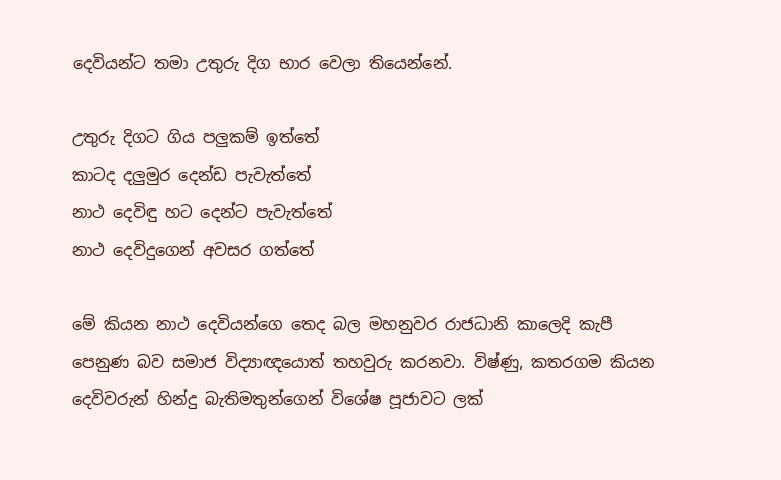දෙවියන්ට තමා උතුරු දිග භාර වෙලා තියෙන්නේ.

උතුරු දිගට ගිය පලුකම් ඉත්තේ
කාටද දලුමුර දෙන්ඩ පැවැත්තේ
නාථ දෙවිඳු හට දෙන්ට පැවැත්තේ
නාථ දෙවිදුගෙන් අවසර ගත්තේ

මේ කියන නාථ දෙවියන්ගෙ තෙද බල මහනුවර රාජධානි කාලෙදි කැපී පෙනුණ බව සමාජ විද්‍යාඥයොත් තහවුරු කරනවා. විෂ්ණු, කතරගම කියන දෙවිවරුන් හින්දු බැතිමතුන්ගෙන් විශේෂ පූජාවට ලක්‌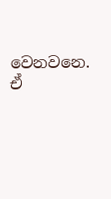වෙනවනෙ. ඒ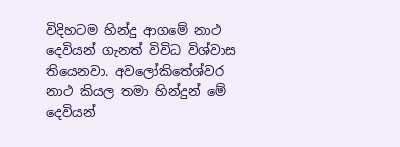විදිහටම හින්දු ආගමේ නාථ දෙවියන් ගැනත් විවිධ විශ්වාස තියෙනවා. අවලෝකිතේශ්වර නාථ කියල තමා හින්දුන් මේ දෙවියන්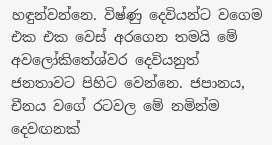හඳුන්වන්නෙ. විෂ්ණු දෙවියන්ට වගෙම එක එක වෙස්‌ අරගෙන තමයි මේ අවලෝකිතේශ්වර දෙවියනුත් ජනතාවට පිහිට වෙන්නෙ. ජපානය, චීනය වගේ රටවල මේ නමින්ම දෙවඟනක්‌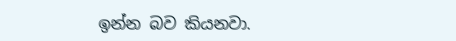ඉන්න බව කියනවා.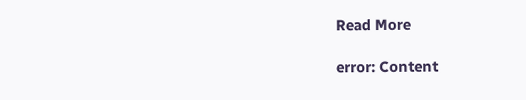Read More

error: Content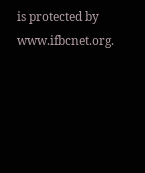is protected by www.ifbcnet.org.